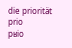die priorität
prio
pʁio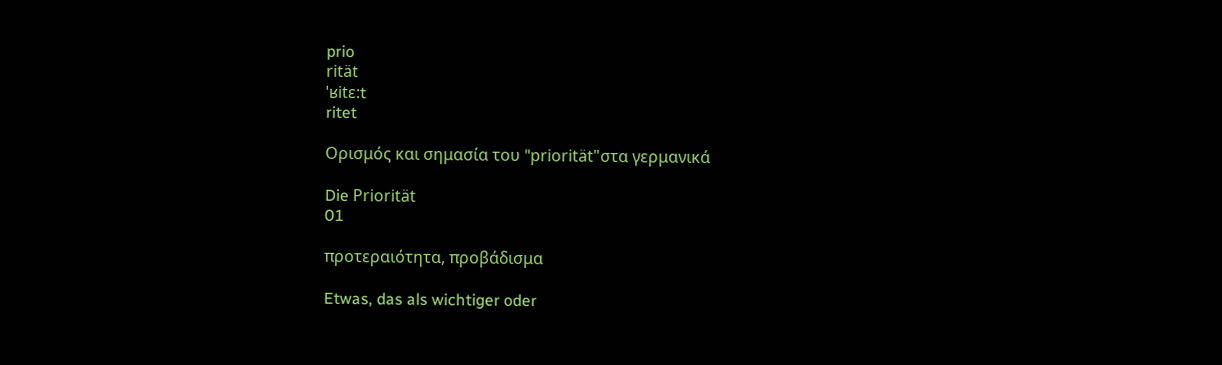prio
rität
ˈʁitɛ:t
ritet

Ορισμός και σημασία του "priorität"στα γερμανικά

Die Priorität
01

προτεραιότητα, προβάδισμα

Etwas, das als wichtiger oder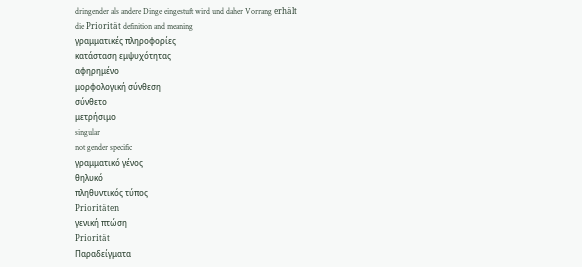dringender als andere Dinge eingestuft wird und daher Vorrang erhält
die Priorität definition and meaning
γραμματικές πληροφορίες
κατάσταση εμψυχότητας
αφηρημένο
μορφολογική σύνθεση
σύνθετο
μετρήσιμο
singular
not gender specific
γραμματικό γένος
θηλυκό
πληθυντικός τύπος
Prioritäten
γενική πτώση
Priorität
Παραδείγματα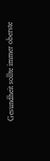Gesundheit sollte immer oberste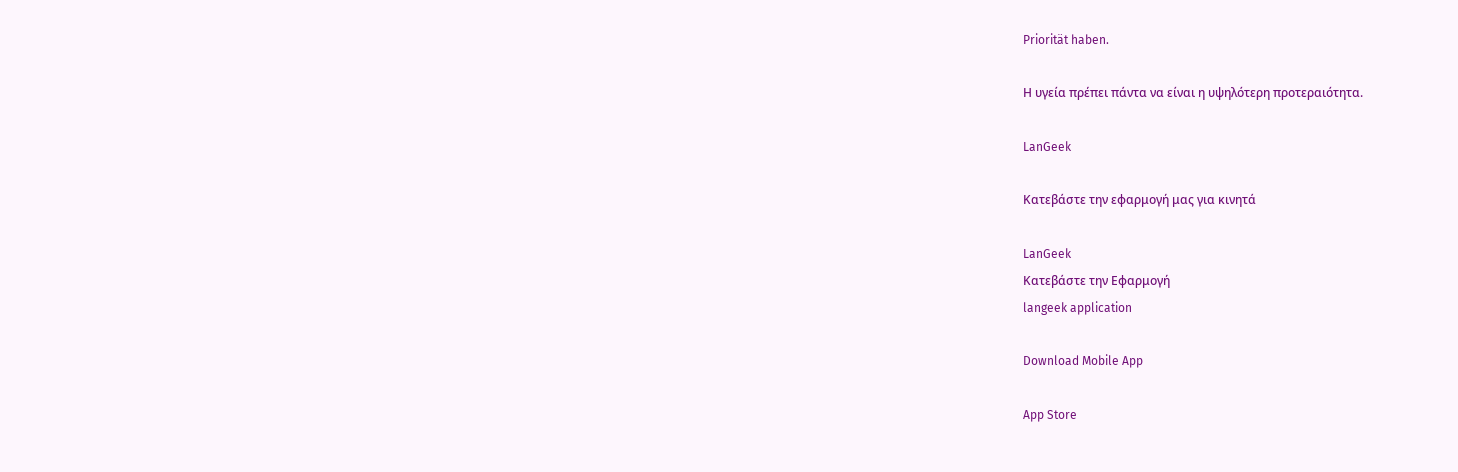Priorität haben.

Η υγεία πρέπει πάντα να είναι η υψηλότερη προτεραιότητα.

LanGeek

Κατεβάστε την εφαρμογή μας για κινητά

LanGeek
Κατεβάστε την Εφαρμογή
langeek application

Download Mobile App

App Store